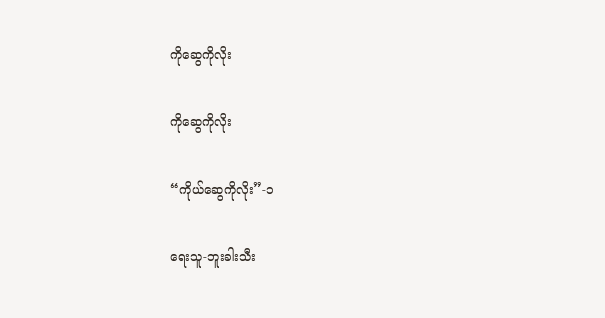ကိုဆွေကိုလိုး

ကိုဆွေကိုလိုး

“ကိုယ်ဆွေကိုလိုး”-၁

ရေးသူ-ဘူးခါးသီး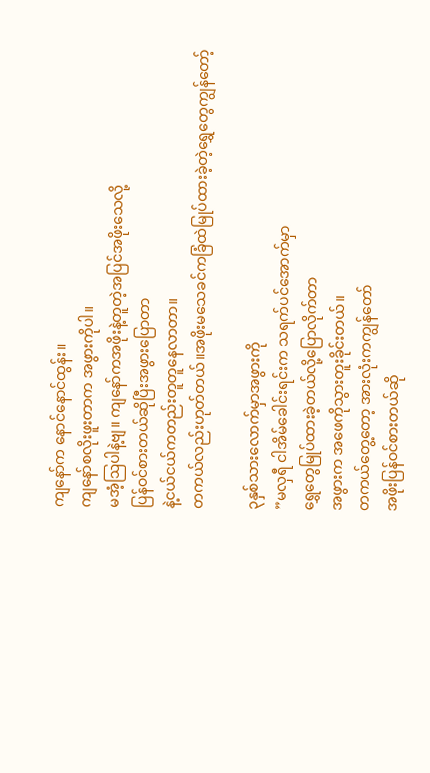ကျနော်က နောင်နောင်ထွန်း။
ကျနော်စလိုးဖူးတာက အဖွားကိုပါ။
မအံ့ဩပါနဲ့ဗျ။ ကျနော်ကအဖိုးနဲ့တူတဲ့အပြင်အဖိုးသေလို့
ပြန်ဝင်စားတယ်ဆိုပြီးအဖွားပြောတာ
နဲ့ငယ်ငယ်ကတည်းတူတူနေလာတာ။
တကယ်လည်းဟုတ်တယ်။အဖိုးမသေခင်ကခြံထဲမြုပ်ထားခဲ့တဲ့ရွှေတွေကျွန်တော့်

၃နှစ်သားလောက်မှာအဖွားကို
”မလှရီ ငါအိမ်ခေါင်းရင်းက သရက်ပင်အောက်မှာ
ရွှေတွေမြုပ်ထားခဲ့တယ်လို့ပြောလိုက်တာ
အဖွားက အဖေကိုသွားတူးခိုင်းတယ်။
တကယ်တွေ့တော့ အားလုံးကကျွန်တော်
အဖိုးပြန်ဝင်စားတယ်ဆို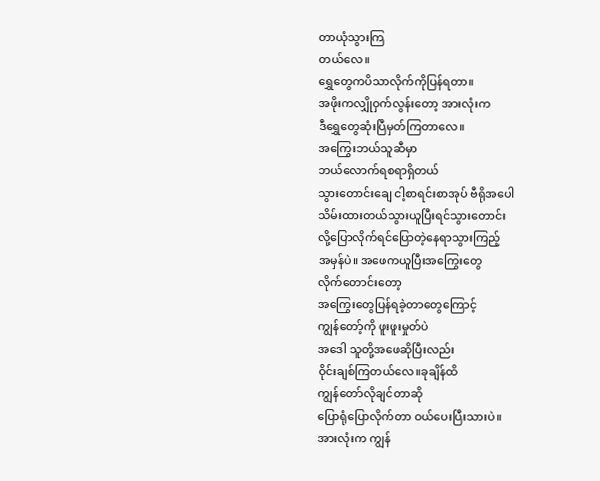တာယုံသွားကြ
တယ်လေ။
ရွှေတွေကပိသာလိုက်ကိုပြန်ရတာ။
အဖိုးကလျှိုဝှက်လွန်းတော့ အားလုံးက
ဒီရွှေတွေဆုံးပြီမှတ်ကြတာလေ။
အကြွေးဘယ်သူဆီမှာ
ဘယ်လောက်ရစရာရှိတယ်
သွားတောင်းချေ ငါ့စာရင်းစာအုပ် ဗီရိုအပေါ
သိမ်းထားတယ်သွားယူပြီးရင်သွားတောင်း
လို့ပြောလိုက်ရင်ပြောတဲ့နေရာသွားကြည့်
အမှန်ပဲ။ အဖေကယူပြီးအကြွေးတွေ
လိုက်တောင်းတော့
အကြွေးတွေပြန်ရခဲ့တာတွေကြောင့်
ကျွန်တော့်ကို ဖူးဖူးမှုတ်ပဲ
အဒေါ သူတို့အဖေဆိုပြီးလည်း
ဝိုင်းချစ်ကြတယ်လေ။ခုချိန်ထိ
ကျွန်တော်လိုချင်တာဆို
ပြောရုံပြောလိုက်တာ ဝယ်ပေးပြီးသားပဲ။
အားလုံးက ကျွန်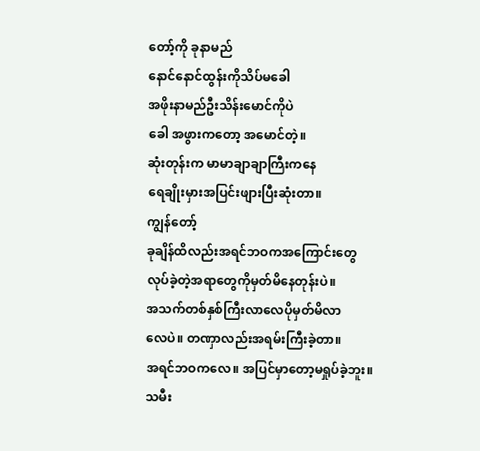တော့်ကို ခုနာမည်
နောင်နောင်ထွန်းကိုသိပ်မခေါ
အဖိုးနာမည်ဦးသိန်းမောင်ကိုပဲ
ခေါ အဖွားကတော့ အမောင်တဲ့။
ဆုံးတုန်းက မာမာချာချာကြီးကနေ
ရေချိုးမှားအပြင်းဖျားပြီးဆုံးတာ။
ကျွန်တော့်
ခုချိန်ထိလည်းအရင်ဘဝကအကြောင်းတွေ
လုပ်ခဲ့တဲ့အရာတွေကိုမှတ်မိနေတုန်းပဲ။
အသက်တစ်နှစ်ကြီးလာလေပိုမှတ်မိလာ
လေပဲ။ တဏှာလည်းအရမ်းကြီးခဲ့တာ။
အရင်ဘဝကလေ။ အပြင်မှာတော့မရှုပ်ခဲ့ဘူး။
သမီး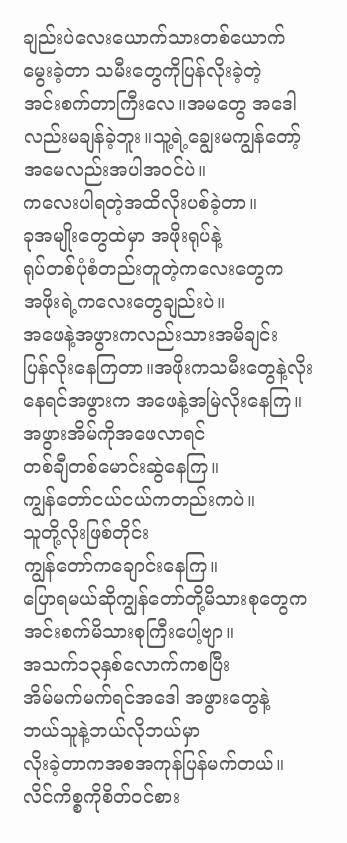ချည်းပဲလေးယောက်သားတစ်ယောက်
မွေးခဲ့တာ သမီးတွေကိုပြန်လိုးခဲ့တဲ့
အင်းစက်တာကြီးလေ။အမတွေ အဒေါ
လည်းမချန်ခဲ့ဘူး။သူ့ရဲ့ချွေးမကျွန်တော့်
အမေလည်းအပါအဝင်ပဲ။
ကလေးပါရတဲ့အထိလိုးပစ်ခဲ့တာ။
ခုအမျိုးတွေထဲမှာ အဖိုးရုပ်နဲ့
ရုပ်တစ်ပုံစံတည်းတူတဲ့ကလေးတွေက
အဖိုးရဲ့ကလေးတွေချည်းပဲ။
အဖေနဲ့အဖွားကလည်းသားအမိချင်း
ပြန်လိုးနေကြတာ။အဖိုးကသမီးတွေနဲ့လိုး
နေရင်အဖွားက အဖေနဲ့အမြဲလိုးနေကြ။
အဖွားအိမ်ကိုအဖေလာရင်
တစ်ချီတစ်မောင်းဆွဲနေကြ။
ကျွန်တော်ငယ်ငယ်ကတည်းကပဲ။
သူတို့လိုးဖြစ်တိုင်း
ကျွန်တော်ကချောင်းနေကြ။
ပြောရမယ်ဆိုကျွန်တော်တို့မိသားစုတွေက
အင်းစက်မိသားစုကြီးပေါ့ဗျာ။
အသက်၁၃နှစ်လောက်ကစပြီး
အိမ်မက်မက်ရင်အဒေါ အဖွားတွေနဲ့
ဘယ်သူနဲ့ဘယ်လိုဘယ်မှာ
လိုးခဲ့တာကအစအကုန်ပြန်မက်တယ်။
လိင်ကိစ္စကိုစိတ်ဝင်စား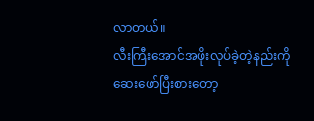လာတယ်။
လီးကြီးအောင်အဖိုးလုပ်ခဲ့တဲ့နည်းကို
ဆေးဖော်ပြီးစားတော့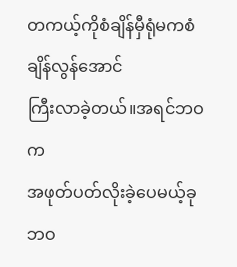တကယ့်ကိုစံချိန်မှီရုံမကစံချိန်လွန်အောင်
ကြီးလာခဲ့တယ်။အရင်ဘဝက
အဖုတ်ပတ်လိုးခဲ့ပေမယ့်ခုဘဝ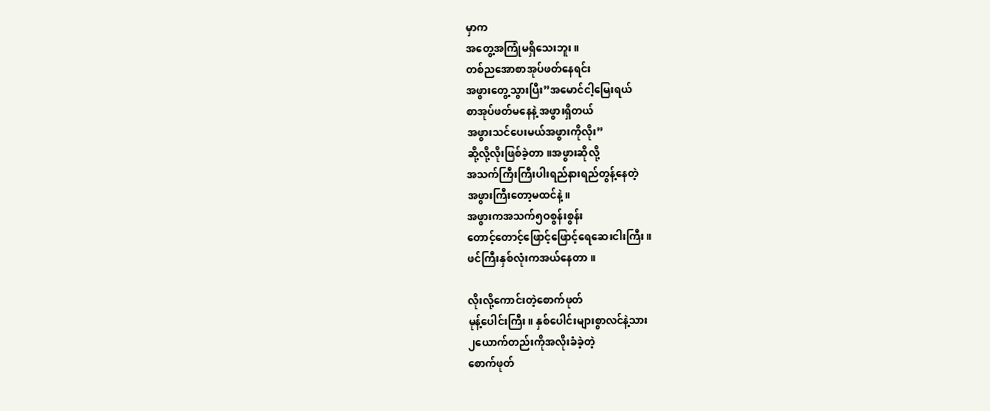မှာက
အတွေ့အကြုံမရှိသေးဘူး။
တစ်ညအောစာအုပ်ဖတ်နေရင်း
အဖွားတွေ့သွားပြီး”အမောင်ငါ့မြေးရယ်
စာအုပ်ဖတ်မနေနဲ့ အဖွားရှိတယ်
အဖွားသင်ပေးမယ်အဖွားကိုလိုး”
ဆို့လို့လိုးဖြစ်ခဲ့တာ။အဖွားဆိုလို့
အသက်ကြီးကြီးပါးရည်နားရည်တွန့်နေတဲ့
အဖွားကြီးတော့မထင်နဲ့။
အဖွားကအသက်၅ဝစွန်းစွန်း
တောင့်တောင့်ဖြောင့်ဖြောင့်ရေဆေးငါးကြီး။
ဖင်ကြီးနှစ်လုံးကအယ်နေတာ။

လိုးလို့ကောင်းတဲ့စောက်ဖုတ်
မုန့်ပေါင်းကြီး။ နှစ်ပေါင်းများစွာလင်နဲ့သား
၂ယောက်တည်းကိုအလိုးခံခဲ့တဲ့
စောက်ဖုတ်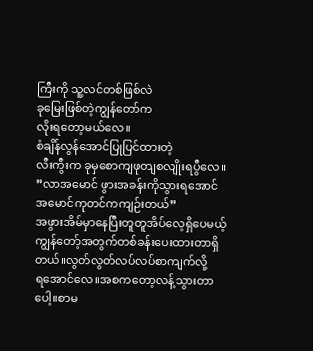ကြီးကို သူ့လင်တစ်ဖြစ်လဲ
ခုမြေးဖြစ်တဲ့ကျွန်တော်က
လိုးရတော့မယ်လေ။
စံချိန်လွန်အောင်ပြုပြင်ထားတဲ့
လီးကွီးက ခုမှစောကျဖုတျစလျိုးရပွီလေ။
”လာအမောင် ဖွားအခန်းကိုသွားရအောင်
အမောင်ကုတင်ကကျဉ်းတယ်”
အဖွားအိမ်မှာနေပြီးတူတူအိပ်လေ့ရှိပေမယ့်
ကျွန်တော့်အတွက်တစ်ခန်းပေးထားတာရှိတယ်။လွတ်လွတ်လပ်လပ်စာကျက်လို့
ရအောင်လေ။အစကတော့လန့်သွားတာ
ပေါ့။စာမ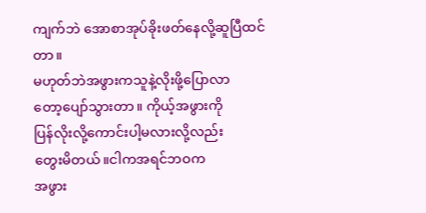ကျက်ဘဲ အောစာအုပ်ခိုးဖတ်နေလို့ဆူပြီထင်တာ။
မဟုတ်ဘဲအဖွားကသူနဲ့လိုးဖို့ပြောလာ
တော့ပျော်သွားတာ။ ကိုယ့်အဖွားကို
ပြန်လိုးလို့ကောင်းပါ့မလားလို့လည်း
တွေးမိတယ်။ငါကအရင်ဘဝက
အဖွား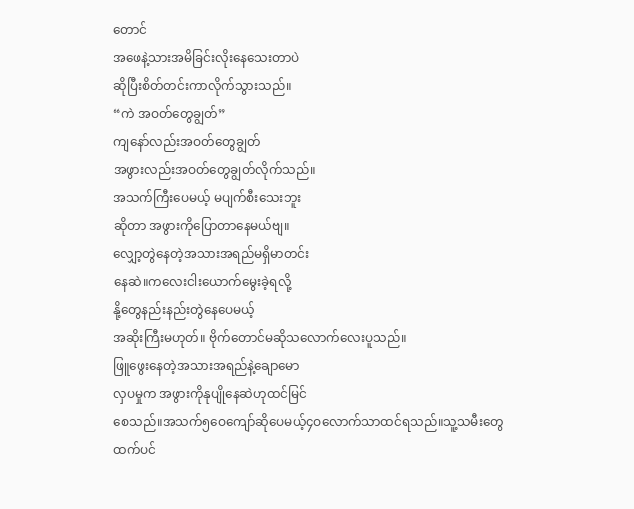တောင်
အဖေနဲ့သားအမိခြင်းလိုးနေသေးတာပဲ
ဆိုပြီးစိတ်တင်းကာလိုက်သွားသည်။
“ကဲ အဝတ်တွေချွတ်”
ကျနော်လည်းအဝတ်တွေချွတ်
အဖွားလည်းအဝတ်တွေချွတ်လိုက်သည်။
အသက်ကြီးပေမယ့် မပျက်စီးသေးဘူး
ဆိုတာ အဖွားကိုပြောတာနေမယ်ဗျ။
လျှော့တွဲနေတဲ့အသားအရည်မရှိမာတင်း
နေဆဲ။ကလေးငါးယောက်မွေးခဲ့ရလို့
နို့တွေနည်းနည်းတွဲနေပေမယ့်
အဆိုးကြီးမဟုတ်။ ဗိုက်တောင်မဆိုသလောက်လေးပူသည်။
ဖြူဖွေးနေတဲ့အသားအရည်နဲ့ချောမော
လှပမှုက အဖွားကိုနုပျိုနေဆဲဟုထင်မြင်
စေသည်။အသက်၅ဝေကျော်ဆိုပေမယ့်၄ဝလောက်သာထင်ရသည်။သူ့သမီးတွေ
ထက်ပင်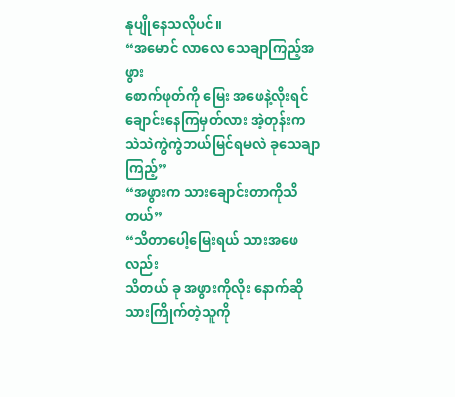နုပျိုနေသလိုပင်။
“အမောင် လာလေ သေချာကြည့်အဖွား
စောက်ဖုတ်ကို မြေး အဖေနဲ့လိုးရင်
ချောင်းနေကြမှတ်လား အဲ့တုန်းက
သဲသဲကွဲကွဲဘယ်မြင်ရမလဲ ခုသေချာကြည့်”
“အဖွားက သားချောင်းတာကိုသိတယ်”
“သိတာပေါ့မြေးရယ် သားအဖေလည်း
သိတယ် ခု အဖွားကိုလိုး နောက်ဆို
သားကြိုက်တဲ့သူကို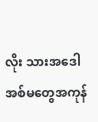လိုး သားအဒေါ
အစ်မတွေအကုန်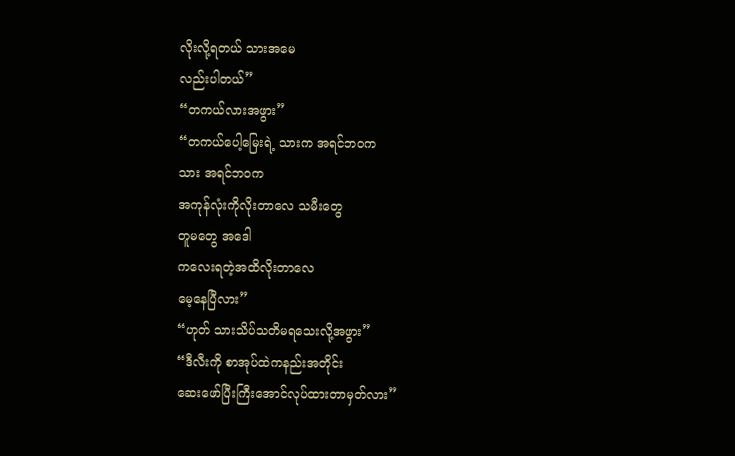လိုးလို့ရတယ် သားအမေ
လည်းပါတယ်”
“တကယ်လားအဖွား”
“တကယ်ပေါ့မြေးရဲ့ သားက အရင်ဘဝက
သား အရင်ဘဝက
အကုန်လုံးကိုလိုးတာလေ သမီးတွေ
တူမတွေ အဒေါ
ကလေးရတဲ့အထိလိုးတာလေ
မေ့နေပြီလား”
“ဟုတ် သားသိပ်သတိမရသေးလို့အဖွား”
“ဒီလီးကို စာအုပ်ထဲကနည်းအတိုင်း
ဆေးဖော်ပြီးကြီးအောင်လုပ်ထားတာမှတ်လား”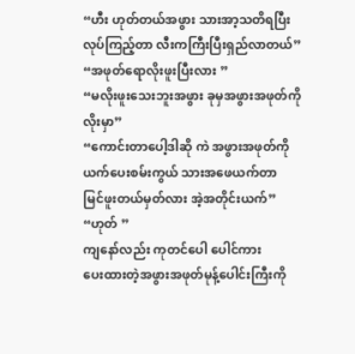“ဟီး ဟုတ်တယ်အဖွား သားအာ့သတိရပြီး
လုပ်ကြည့်တာ လီးကကြီးပြီးရှည်လာတယ်”
“အဖုတ်ရောလိုးဖူးပြီးလား ”
“မလိုးဖူးသေးဘူးအဖွား ခုမှအဖွားအဖုတ်ကို
လိုးမှာ”
“ကောင်းတာပေါ့ဒါဆို ကဲ အဖွားအဖုတ်ကို
ယက်ပေးစမ်းကွယ် သားအဖေယက်တာ
မြင်ဖူးတယ်မှတ်လား အဲ့အတိုင်းယက်”
“ဟုတ် ”
ကျနော်လည်း ကုတင်ပေါ ပေါင်ကား
ပေးထားတဲ့အဖွားအဖုတ်မုန့်ပေါင်းကြီးကို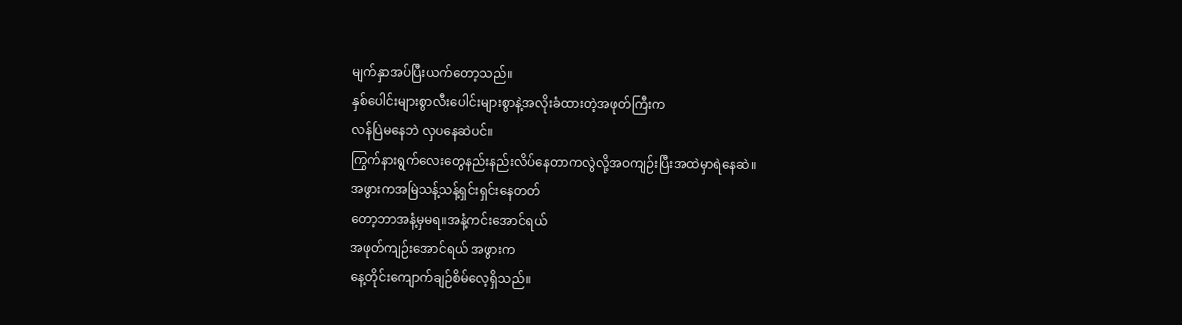မျက်နှာအပ်ပြီးယက်တော့သည်။
နှစ်ပေါင်းများစွာလီးပေါင်းများစွာနဲ့အလိုးခံထားတဲ့အဖုတ်ကြီးက
လန်ပြဲမနေဘဲ လှပနေဆဲပင်။
ကြွက်နားရွက်လေးတွေနည်းနည်းလိပ်နေတာကလွဲလို့အဝကျဉ်းပြီးအထဲမှာရဲနေဆဲ။
အဖွားကအမြဲသန့်သန့်ရှင်းရှင်းနေတတ်
တော့ဘာအနံ့မှမရ။အနံ့ကင်းအောင်ရယ်
အဖုတ်ကျဉ်းအောင်ရယ် အဖွားက
နေ့တိုင်းကျောက်ချဉ်စိမ်လေ့ရှိသည်။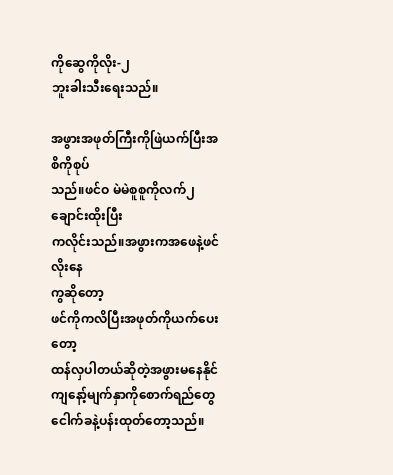ကိုဆွေကိုလိုး-၂
ဘူးခါးသီးရေးသည်။

အဖွားအဖုတ်ကြီးကိုဖြဲယက်ပြီးအစိကိုစုပ်
သည်။ဖင်ဝ မဲမဲစူစူကိုလက်၂ချောင်းထိုးပြီး
ကလိုင်းသည်။အဖွားကအဖေနဲ့ဖင်လိုးနေ
ကွဆိုတော့
ဖင်ကိုကလိပြီးအဖုတ်ကိုယက်ပေးတော့
ထန်လှပါတယ်ဆိုတဲ့အဖွားမနေနိုင်
ကျနော့်မျက်နှာကိုစောက်ရည်တွေ
ငေါက်ခနဲ့ပန်းထုတ်တော့သည်။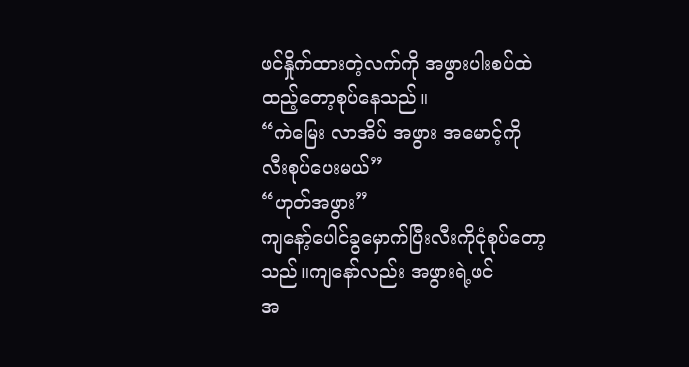ဖင်နှိုက်ထားတဲ့လက်ကို အဖွားပါးစပ်ထဲ
ထည့်တော့စုပ်နေသည်။
“ကဲမြေး လာအိပ် အဖွား အမောင့်ကို
လီးစုပ်ပေးမယ်”
“ဟုတ်အဖွား”
ကျနော့်ပေါင်ခွမှောက်ပြီးလီးကိုငုံစုပ်တော့
သည်။ကျနော်လည်း အဖွားရဲ့ဖင်
အ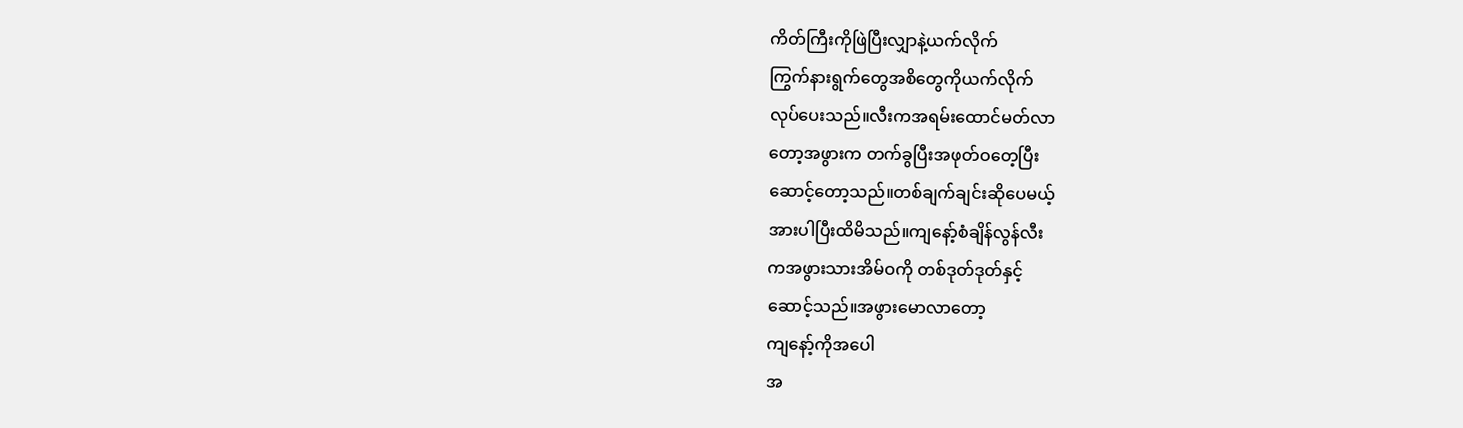ကိတ်ကြီးကိုဖြဲပြီးလျှာနဲ့ယက်လိုက်
ကြွက်နားရွက်တွေအစိတွေကိုယက်လိုက်
လုပ်ပေးသည်။လီးကအရမ်းထောင်မတ်လာ
တော့အဖွားက တက်ခွပြီးအဖုတ်ဝတေ့ပြီး
ဆောင့်တော့သည်။တစ်ချက်ချင်းဆိုပေမယ့်
အားပါပြီးထိမိသည်။ကျနော့်စံချိန်လွန်လီး
ကအဖွားသားအိမ်ဝကို တစ်ဒုတ်ဒုတ်နှင့်
ဆောင့်သည်။အဖွားမောလာတော့
ကျနော့်ကိုအပေါ
အ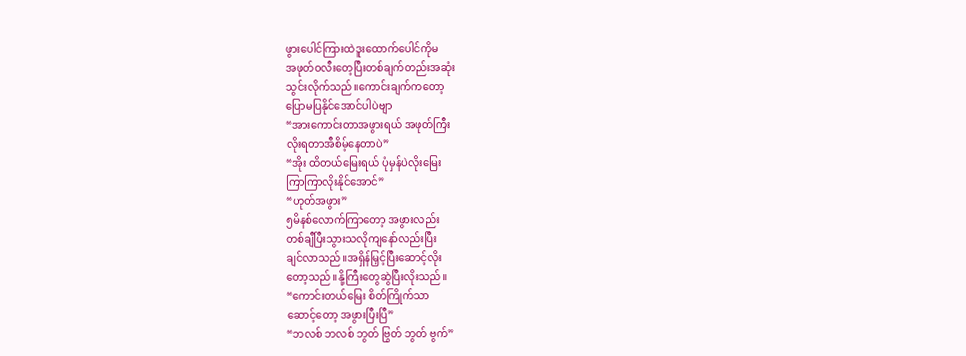ဖွားပေါင်ကြားထဲဒူးထောက်ပေါင်ကိုမ
အဖုတ်ဝလီးတေ့ပြီးတစ်ချက်တည်းအဆုံး
သွင်းလိုက်သည်။ကောင်းချက်ကတော့
ပြောမပြနိုင်အောင်ပါပဲဗျာ
“အားကောင်းတာအဖွားရယ် အဖုတ်ကြီး
လိုးရတာအီစိမ့်နေတာပဲ”
“အိုး ထိတယ်မြေးရယ် ပုံမှန်ပဲလိုးမြေး
ကြာကြာလိုးနိုင်အောင်”
“ဟုတ်အဖွား”
၅မိနစ်လောက်ကြာတော့ အဖွားလည်း
တစ်ချီပြီးသွားသလိုကျနော်လည်းပြီး
ချင်လာသည်။အရှိန်မြှင့်ပြီးဆောင့်လိုး
တော့သည်။နို့ကြီးတွေဆွဲပြီးလိုးသည်။
“ကောင်းတယ်မြေး စိတ်ကြိုက်သာ
ဆောင့်တော့ အဖွားပြီးပြီ”
“ဘလစ် ဘလစ် ဘွတ် ဗြွတ် ဘွတ် ဗွက်”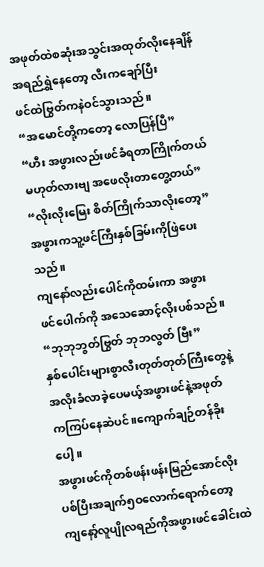အဖုတ်ထဲစဆုံးအသွင်းအထုတ်လိုးနေချိန်
အရည်ရွှဲနေတော့ လီးကချော်ပြီး
ဖင်ထဲဗြွတ်ကနဲဝင်သွားသည်။
“အမောင်တို့ကတော့ လောပြန်ပြီ”
“ဟီး အဖွားလည်းဖင်ခံရတာကြိုက်တယ်
မဟုတ်လားဗျ အဖေလိုးတာတွေ့တယ်”
“လိုးလိုးမြေး စိတ်ကြိုက်သာလိုးတော့”
အဖွားကသူ့ဖင်ကြီးနှစ်ခြမ်းကိုဖြဲပေးသည်။
ကျနော်လည်းပေါင်ကိုထမ်းကာ အဖွား
ဖင်ပေါက်ကို အသေဆောင့်လိုးပစ်သည်။
“ဘုဘုဘွတ်ဗြွတ် ဘုဘလွတ် ဗြီး”
နှစ်ပေါင်းများစွာလီးတုတ်တုတ်ကြီးတွေနဲ့
အလိုးခံလာခဲ့ပေမယ့်အဖွားဖင်နဲ့အဖုတ်
ကကြပ်နေဆဲပင်။ကျောက်ချဉ်တန်ခိုးပေါ့။
အဖွားဖင်ကိုတစ်ဖန်းဖန်းမြည်အောင်လိုး
ပစ်ပြီးအချက်၅ဝလောက်ရောက်တော့
ကျနော့်လူပျိုလရည်ကိုအဖွားဖင်ခေါင်းထဲ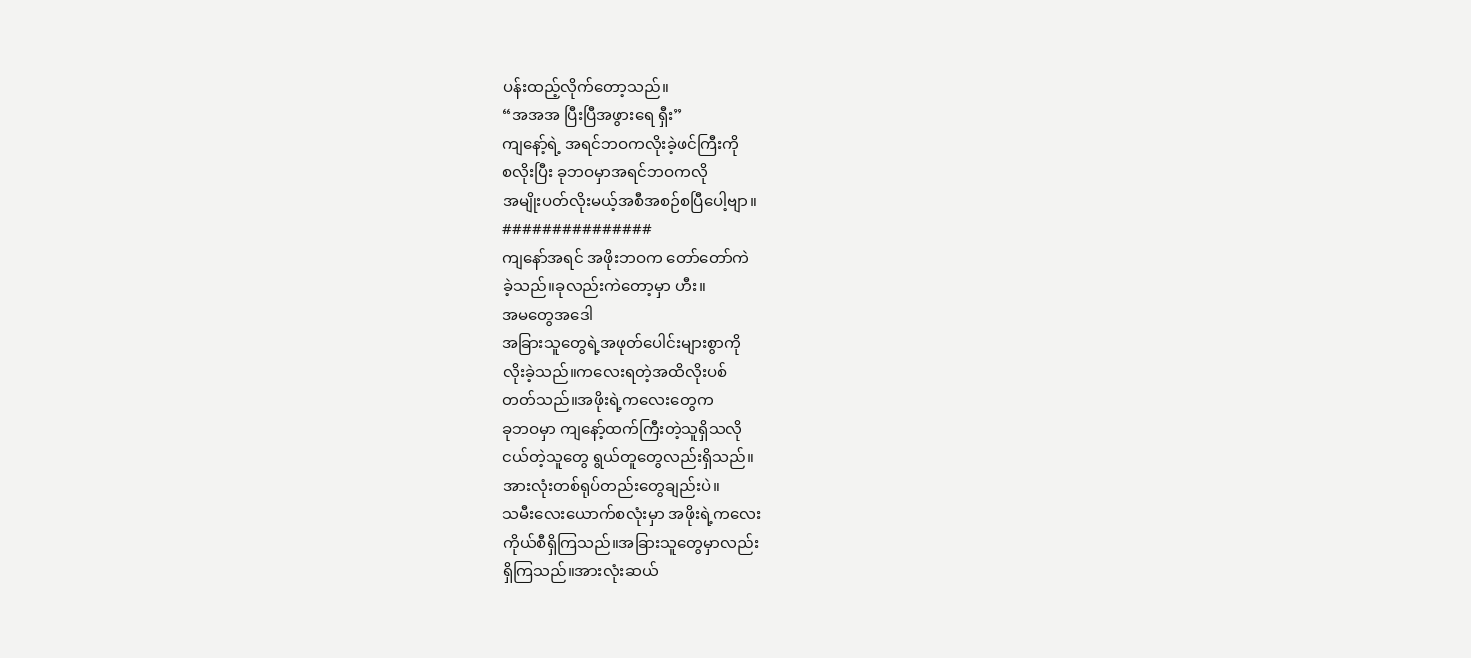ပန်းထည့်လိုက်တော့သည်။
“အအအ ပြီးပြီအဖွားရေ ရှီး”
ကျနော့်ရဲ့ အရင်ဘဝကလိုးခဲ့ဖင်ကြီးကို
စလိုးပြီး ခုဘဝမှာအရင်ဘဝကလို
အမျိုးပတ်လိုးမယ့်အစီအစဉ်စပြီပေါ့ဗျာ။
###############
ကျနော်အရင် အဖိုးဘဝက တော်တော်ကဲ
ခဲ့သည်။ခုလည်းကဲတော့မှာ ဟီး။
အမတွေအဒေါ
အခြားသူတွေရဲ့အဖုတ်ပေါင်းများစွာကို
လိုးခဲ့သည်။ကလေးရတဲ့အထိလိုးပစ်
တတ်သည်။အဖိုးရဲ့ကလေးတွေက
ခုဘဝမှာ ကျနော့်ထက်ကြီးတဲ့သူရှိသလို
ငယ်တဲ့သူတွေ ရွယ်တူတွေလည်းရှိသည်။
အားလုံးတစ်ရုပ်တည်းတွေချည်းပဲ။
သမီးလေးယောက်စလုံးမှာ အဖိုးရဲ့ကလေး
ကိုယ်စီရှိကြသည်။အခြားသူတွေမှာလည်း
ရှိကြသည်။အားလုံးဆယ်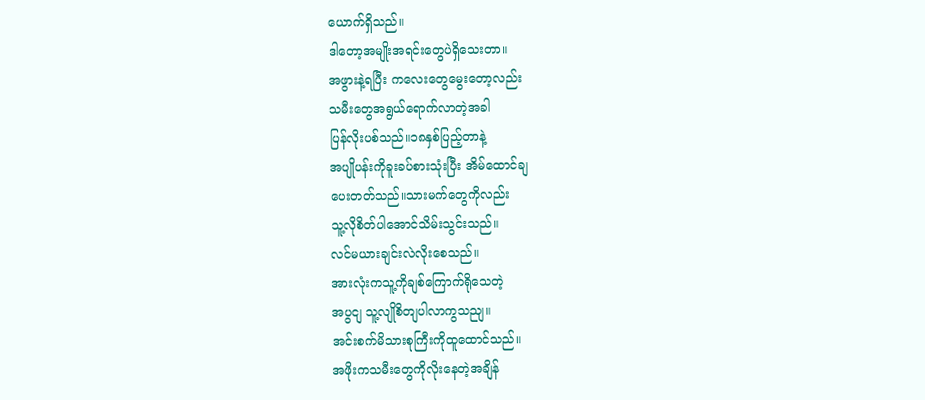ယောက်ရှိသည်။
ဒါတော့အမျိုးအရင်းတွေပဲရှိသေးတာ။
အဖွားနဲ့ရပြီး ကလေးတွေမွေးတော့လည်း
သမီးတွေအရွယ်ရောက်လာတဲ့အခါ
ပြန်လိုးပစ်သည်။၁၈နှစ်ပြည့်တာနဲ့
အပျိုပန်းကိုခူးခပ်စားသုံးပြီး အိမ်ထောင်ချ
ပေးတတ်သည်။သားမက်တွေကိုလည်း
သူ့လိုစိတ်ပါအောင်သိမ်းသွင်းသည်။
လင်မယားချင်းလဲလိုးစေသည်။
အားလုံးကသူ့ကိုချစ်ကြောက်ရိုသေတဲ့
အပွငျ သူ့လျိုစိတျပါလာကွသညျ။
အင်းစက်မိသားစုကြီးကိုထူထောင်သည်။
အဖိုးကသမီးတွေကိုလိုးနေတဲ့အချိန်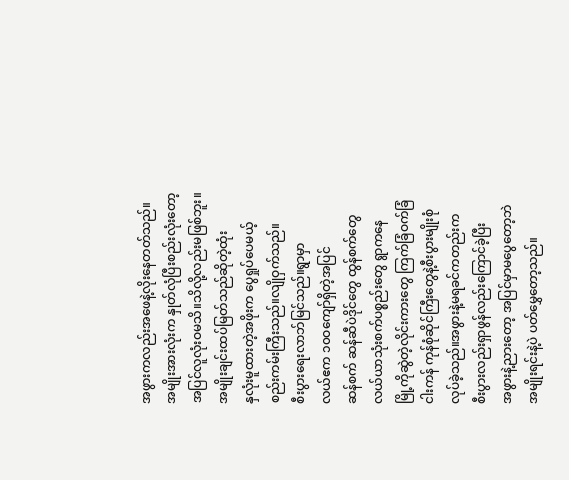အဖွားကလည်းအဖေနဲ့လိုးနေတတ်သည်။
အမျိုးအားလုံးက နှုတ်လုံပြီးစည်းလုံးတော့
အပြင်လူလုံးဝမသိ။သိလို့လည်းမဖြစ်ဘူး။
အမျိုးချင်းထပ်မြတ်သည်ဆိုတဲ့ထုံး
နှလုံးမူထားတဲ့အဖိုးက ပွေရှုပ်ပေမယ့်
စည်းကမ်းကြီးသည်။လျိုဝှက်သည်။
စီးပွားရေးလာဘ်မြင်သည်။ရွာမှာ
လယ်ဧက ၁၀ဝကျော်ရှိတဲ့အပြင်
ဆန်စက် ဆန်ဆီပဲဒိုင်တွေ ထွန်စက်တွေ
လယ်ယာသုံးစက်ပစ္စည်းတွေ ရွာကနေ
မြို့ကိုဆွဲတဲ့လိုင်းကားတွေ ကြက်ခြံဝက်ခြံ
ငါးကန် ကုန်စုံဆိုင်ကြီးတွေနဲ့စီးပွားမျိုးစုံ
လုပ်ခဲ့သည်။အဖွားနဲ့မရခင်ကတည်းက
စီးပွားလည်းရှာဖွန်လည်းကြောင်ခဲ့ပြီး
အဖွားနဲ့ညားတော့ အပြင်မှာမပွေတော့ဘဲ
အမျိုးရင်းနဲ့ပဲ ပတ်မွှေတော့သည်။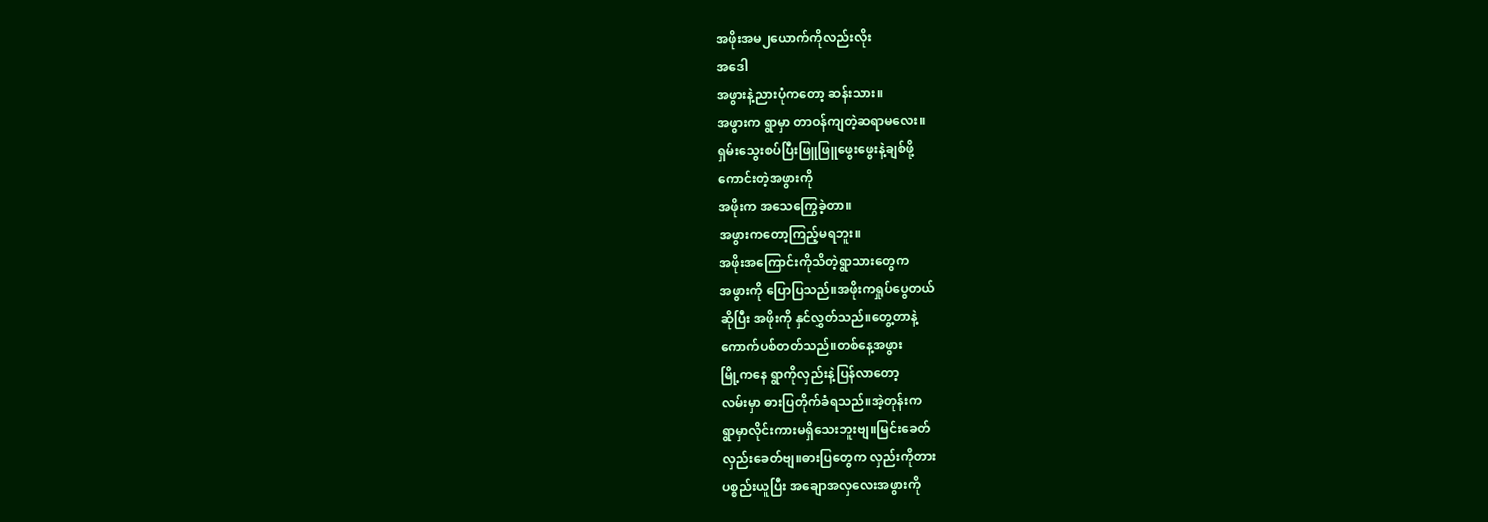အဖိုးအမ၂ယောက်ကိုလည်းလိုး
အဒေါ
အဖွားနဲ့ညားပုံကတော့ ဆန်းသား။
အဖွားက ရွာမှာ တာဝန်ကျတဲ့ဆရာမလေး။
ရှမ်းသွေးစပ်ပြီးဖြူဖြူဖွေးဖွေးနဲ့ချစ်ဖို့
ကောင်းတဲ့အဖွားကို
အဖိုးက အသေကြွေခဲ့တာ။
အဖွားကတော့ကြည့်မရဘူး။
အဖိုးအကြောင်းကိုသိတဲ့ရွာသားတွေက
အဖွားကို ပြောပြသည်။အဖိုးကရှုပ်ပွေတယ်
ဆိုပြီး အဖိုးကို နှင်လွှတ်သည်။တွေ့တာနဲ့
ကောက်ပစ်တတ်သည်။တစ်နေ့အဖွား
မြို့ကနေ ရွာကိုလှည်းနဲ့ပြန်လာတော့
လမ်းမှာ ဓားပြတိုက်ခံရသည်။အဲ့တုန်းက
ရွာမှာလိုင်းကားမရှိသေးဘူးဗျ။မြင်းခေတ်
လှည်းခေတ်ဗျ။ဓားပြတွေက လှည်းကိုတား
ပစ္စည်းယူပြီး အချောအလှလေးအဖွားကို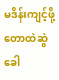မဒိန်းကျင့်ဖို့တောထဲဆွဲခေါ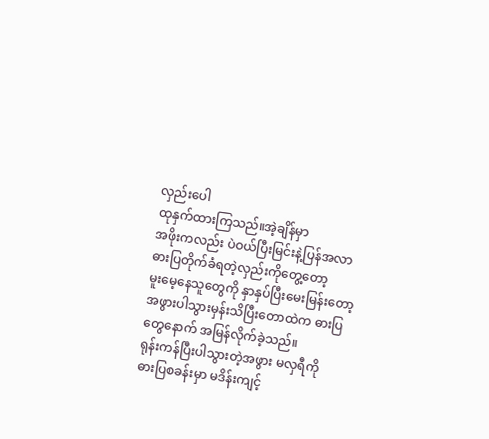လှည်းပေါ
ထုနှက်ထားကြသည်။အဲ့ချိန်မှာ
အဖိုးကလည်း ပဲဝယ်ပြီးမြင်းနဲ့ပြန်အလာ
ဓားပြတိုက်ခံရတဲ့လှည်းကိုတွေ့တော့
မူးမေ့နေသူတွေကို နှာနှပ်ပြီးမေးမြန်းတော့
အဖွားပါသွားမှန်းသိပြီးတောထဲက ဓားပြ
တွေနောက် အမြန်လိုက်ခဲ့သည်။
ရုန်းကန်ပြီးပါသွားတဲ့အဖွား မလှရီကို
ဓားပြစခန်းမှာ မဒိန်းကျင့်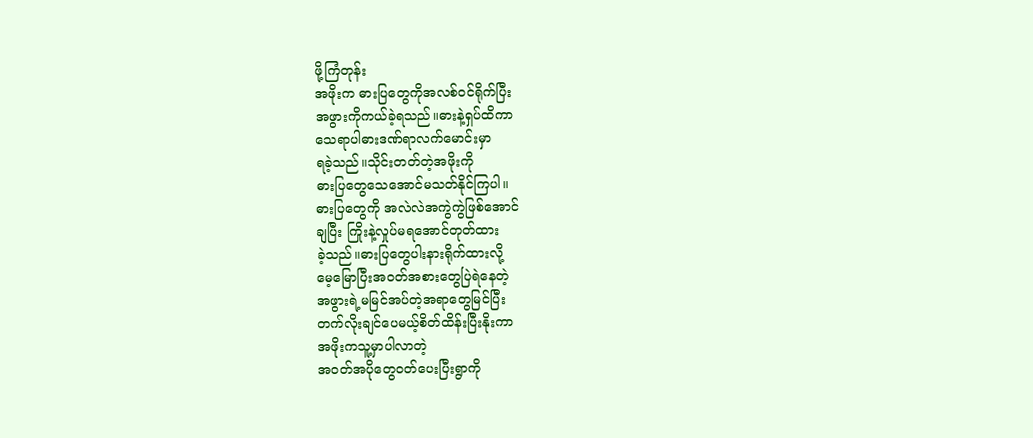ဖို့ကြံတုန်း
အဖိုးက ဓားပြတွေကိုအလစ်ဝင်ရိုက်ပြီး
အဖွားကိုကယ်ခဲ့ရသည်။ဓားနဲ့ရှပ်ထိကာ
သေရာပါဓားဒဏ်ရာလက်မောင်းမှာ
ရခဲ့သည်။သိုင်းတတ်တဲ့အဖိုးကို
ဓားပြတွေသေအောင်မသတ်နိုင်ကြပါ။
ဓားပြတွေကို အလဲလဲအကွဲကွဲဖြစ်အောင်
ချပြီး ကြိုးနဲ့လှုပ်မရအောင်တုတ်ထား
ခဲ့သည်။ဓားပြတွေပါးနားရိုက်ထားလို့
မေ့မြောပြီးအဝတ်အစားတွေပြဲရဲနေတဲ့
အဖွားရဲ့မမြင်အပ်တဲ့အရာတွေမြင်ပြီး
တက်လိုးချင်ပေမယ့်စိတ်ထိန်းပြီးနိုးကာ
အဖိုးကသူ့မှာပါလာတဲ့
အဝတ်အပိုတွေဝတ်ပေးပြီးရွာကို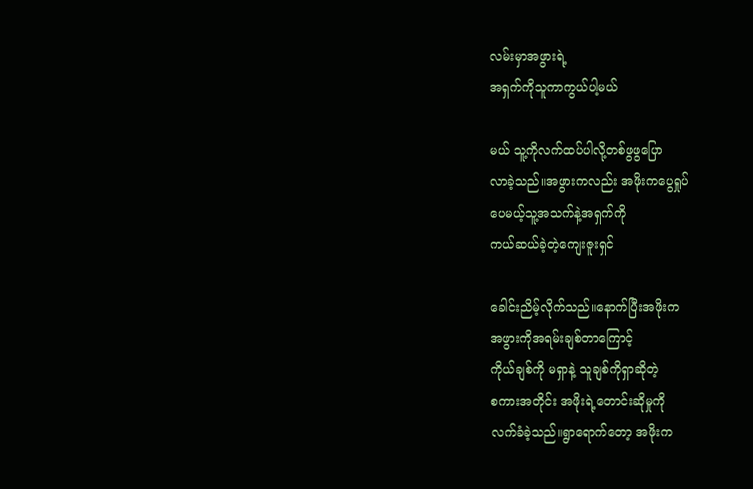လမ်းမှာအဖွားရဲ့
အရှက်ကိုသူကာကွယ်ပါ့မယ်

မယ် သူ့ကိုလက်ထပ်ပါလို့တစ်ဖွဖွပြော
လာခဲ့သည်။အဖွားကလည်း အဖိုးကပွေရှုပ်
ပေမယ့်သူ့အသက်နဲ့အရှက်ကို
ကယ်ဆယ်ခဲ့တဲ့ကျေးဇူးရှင်

ခေါင်းညိမ့်လိုက်သည်။နောက်ပြီးအဖိုးက
အဖွားကိုအရမ်းချစ်တာကြောင့်
ကိုယ်ချစ်ကို မရှာနဲ့ သူချစ်ကိုရှာဆိုတဲ့
စကားအတိုင်း အဖိုးရဲ့တောင်းဆိုမှုကို
လက်ခံခဲ့သည်။ရွာရောက်တော့ အဖိုးက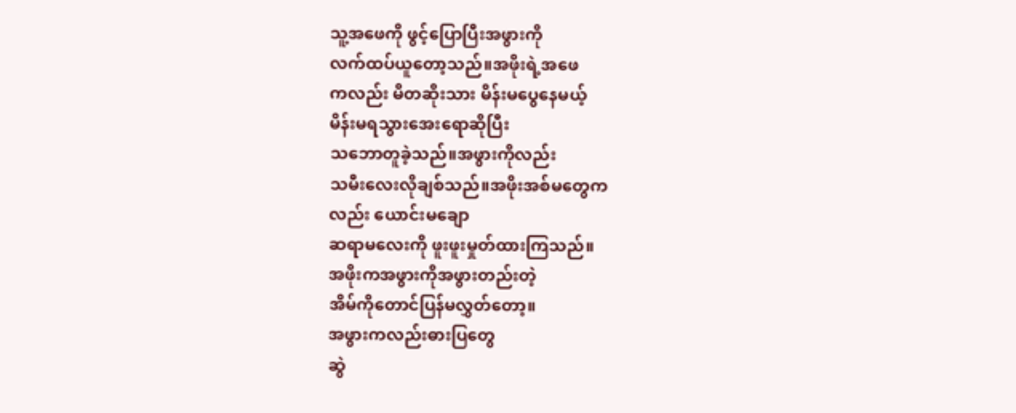သူ့အဖေကို ဖွင့်ပြောပြီးအဖွားကို
လက်ထပ်ယူတော့သည်။အဖိုးရဲ့အဖေ
ကလည်း မိတဆိုးသား မိန်းမပွေနေမယ့်
မိန်းမရသွားအေးရောဆိုပြီး
သဘောတူခဲ့သည်။အဖွားကိုလည်း
သမီးလေးလိုချစ်သည်။အဖိုးအစ်မတွေက
လည်း ယောင်းမချော
ဆရာမလေးကို ဖူးဖူးမှုတ်ထားကြသည်။
အဖိုးကအဖွားကိုအဖွားတည်းတဲ့
အိမ်ကိုတောင်ပြန်မလွှတ်တော့။
အဖွားကလည်းဓားပြတွေ
ဆွဲ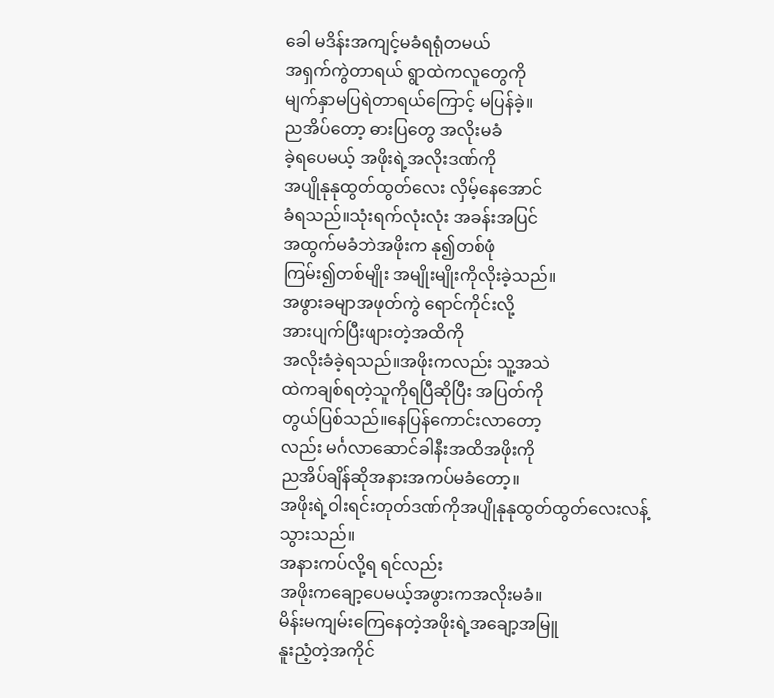ခေါ မဒိန်းအကျင့်မခံရရုံတမယ်
အရှက်ကွဲတာရယ် ရွာထဲကလူတွေကို
မျက်နှာမပြရဲတာရယ်ကြောင့် မပြန်ခဲ့။
ညအိပ်တော့ ဓားပြတွေ အလိုးမခံ
ခဲ့ရပေမယ့် အဖိုးရဲ့အလိုးဒဏ်ကို
အပျိုနုနုထွတ်ထွတ်လေး လှိမ့်နေအောင်
ခံရသည်။သုံးရက်လုံးလုံး အခန်းအပြင်
အထွက်မခံဘဲအဖိုးက နု၍တစ်ဖုံ
ကြမ်း၍တစ်မျိုး အမျိုးမျိုးကိုလိုးခဲ့သည်။
အဖွားခမျာအဖုတ်ကွဲ ရောင်ကိုင်းလို့
အားပျက်ပြီးဖျားတဲ့အထိကို
အလိုးခံခဲ့ရသည်။အဖိုးကလည်း သူ့အသဲ
ထဲကချစ်ရတဲ့သူကိုရပြီဆိုပြီး အပြတ်ကို
တွယ်ပြစ်သည်။နေပြန်ကောင်းလာတော့
လည်း မင်္ဂလာဆောင်ခါနီးအထိအဖိုးကို
ညအိပ်ချိန်ဆိုအနားအကပ်မခံတော့။
အဖိုးရဲ့ဝါးရင်းတုတ်ဒဏ်ကိုအပျိုနုနုထွတ်ထွတ်လေးလန့်သွားသည်။
အနားကပ်လို့ရ ရင်လည်း
အဖိုးကချော့ပေမယ့်အဖွားကအလိုးမခံ။
မိန်းမကျမ်းကြေနေတဲ့အဖိုးရဲ့အချော့အမြူ
နူးညံ့တဲ့အကိုင်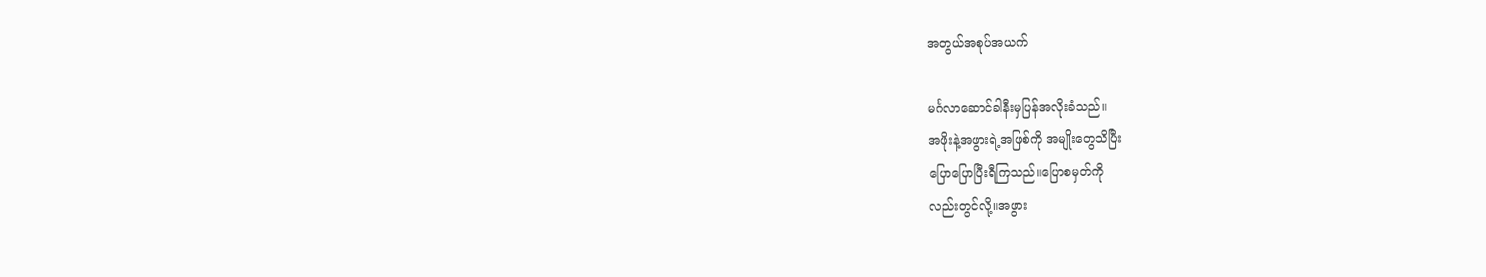အတွယ်အစုပ်အယက်

မင်္ဂလာဆောင်ခါနီးမှပြန်အလိုးခံသည်။
အဖိုးနဲ့အဖွားရဲ့အဖြစ်ကို အမျိုးတွေသိပြီး
ပြောပြောပြီးရီကြသည်။ပြောစမှတ်ကို
လည်းတွင်လို့။အဖွား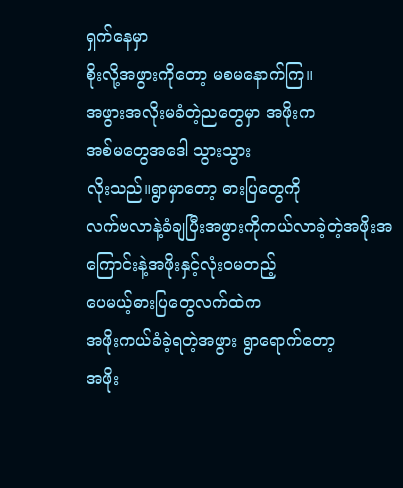ရှက်နေမှာ
စိုးလို့အဖွားကိုတော့ မစမနောက်ကြ။
အဖွားအလိုးမခံတဲ့ညတွေမှာ အဖိုးက
အစ်မတွေအဒေါ သွားသွား
လိုးသည်။ရွာမှာတော့ ဓားပြတွေကို
လက်ဗလာနဲ့ခံချပြီးအဖွားကိုကယ်လာခဲ့တဲ့အဖိုးအကြောင်းနဲ့အဖိုးနှင့်လုံးဝမတည့်
ပေမယ့်ဓားပြတွေလက်ထဲက
အဖိုးကယ်ခံခဲ့ရတဲ့အဖွား ရွာရောက်တော့
အဖိုး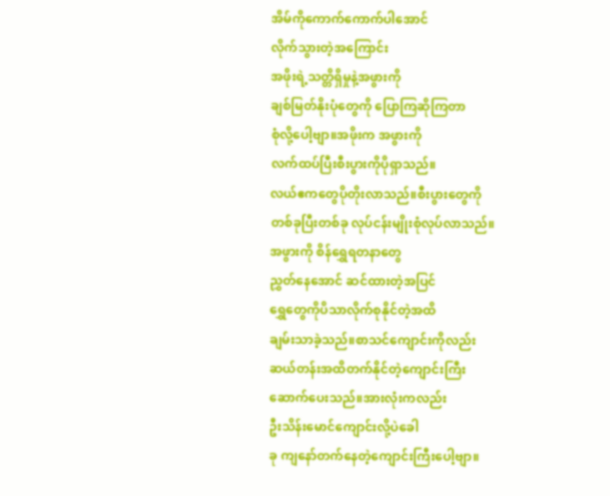အိမ်ကိုကောက်ကောက်ပါအောင်
လိုက်သွားတဲ့အကြောင်း
အဖိုးရဲ့သတ္တိရှိမှုနဲ့အဖွားကို
ချစ်မြတ်နိုးပုံတွေကို ပြောကြဆိုကြတာ
စုံလို့ပေါ့ဗျာ။အဖိုးက အဖွားကို
လက်ထပ်ပြီးစီးပွားကိုပိုရှာသည်။
လယ်ဧကတွေပိုတိုးလာသည်။စီးပွားတွေကို
တစ်ခုပြီးတစ်ခု လုပ်ငန်းမျိုးစုံလုပ်လာသည်။
အဖွားကို စိန်ရွှေရတနာတွေ
ညွှတ်နေအောင် ဆင်ထားတဲ့အပြင်
ရွှေတွေကိုပိသာလိုက်စုနိုင်တဲ့အထိ
ချမ်းသာခဲ့သည်။စာသင်ကျောင်းကိုလည်း
ဆယ်တန်းအထိတက်နိုင်တဲ့ကျောင်းကြီး
ဆောက်ပေးသည်။အားလုံးကလည်း
ဦးသိန်းမောင်ကျောင်းလို့ပဲခေါ
ခု ကျနော်တက်နေတဲ့ကျောင်းကြီးပေါ့ဗျာ။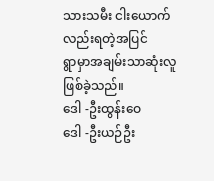သားသမီး ငါးယောက်လည်းရတဲ့အပြင်
ရွာမှာအချမ်းသာဆုံးလူဖြစ်ခဲ့သည်။
ဒေါ -ဦးထွန်းဝေ
ဒေါ -ဦးယဉ်ဦး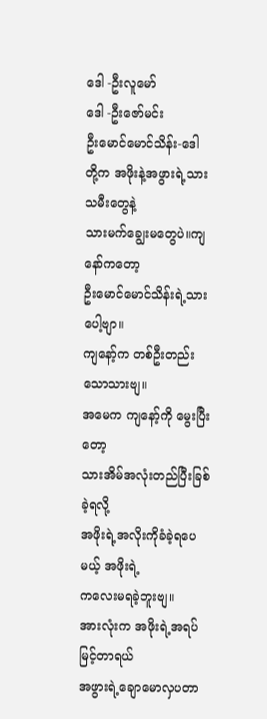ဒေါ -ဦးလူမော်
ဒေါ -ဦးဇော်မင်း
ဦးမောင်မောင်သိန်း-ဒေါ
တို့က အဖိုးနဲ့အဖွားရဲ့သားသမီးတွေနဲ့
သားမက်ချွေးမတွေပဲ။ကျနော်ကတော့
ဦးမောင်မောင်သိန်းရဲ့သားပေါ့ဗျာ။
ကျနော့်က တစ်ဦးတည်းသောသားဗျ။
အမေက ကျနော့်ကို မွေးပြီးတော့
သားအိမ်အလုံးတည်ပြီးခြစ်ခဲ့ရလို့
အဖိုးရဲ့အလိုးကိုခံခဲ့ရပေမယ့် အဖိုးရဲ့
ကလေးမရခဲ့ဘူးဗျ။
အားလုံးက အဖိုးရဲ့အရပ်မြင့်တာရယ်
အဖွားရဲ့ချောမောလှပတာ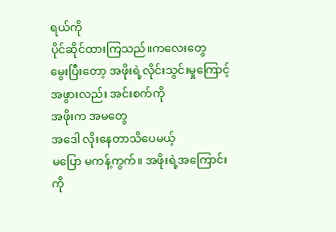ရယ်ကို
ပိုင်ဆိုင်ထားကြသည်။ကလေးတွေ
မွေးပြီးတော့ အဖိုးရဲ့လိုင်းသွင်းမှုကြောင့်
အဖွားလည်း အင်းစက်ကို
အဖိုးက အမတွေ
အဒေါ လိုးနေတာသိပေမယ့်
မပြော မကန့်ကွက်။ အဖိုးရဲ့အကြောင်းကို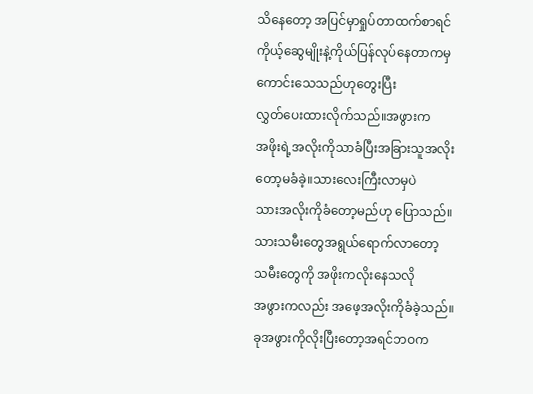သိနေတော့ အပြင်မှာရှုပ်တာထက်စာရင်
ကိုယ့်ဆွေမျိုးနဲ့ကိုယ်ပြန်လုပ်နေတာကမှ
ကောင်းသေသည်ဟုတွေးပြီး
လွှတ်ပေးထားလိုက်သည်။အဖွားက
အဖိုးရဲ့အလိုးကိုသာခံပြီးအခြားသူအလိုး
တော့မခံခဲ့။သားလေးကြီးလာမှပဲ
သားအလိုးကိုခံတော့မည်ဟု ပြောသည်။
သားသမီးတွေအရွယ်ရောက်လာတော့
သမီးတွေကို အဖိုးကလိုးနေသလို
အဖွားကလည်း အဖေ့အလိုးကိုခံခဲ့သည်။
ခုအဖွားကိုလိုးပြီးတော့အရင်ဘဝက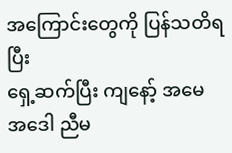အကြောင်းတွေကို ပြန်သတိရပြီး
ရှေ့ဆက်ပြီး ကျနော့် အမေ
အဒေါ ညီမ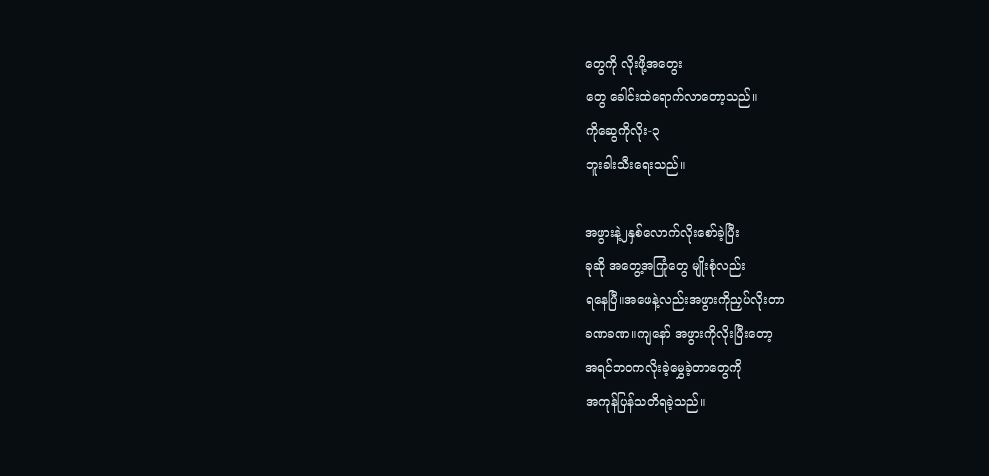တွေကို လိုးဖို့အတွေး
တွေ ခေါင်းထဲရောက်လာတော့သည်။
ကိုဆွေကိုလိုး-၃
ဘူးခါးသီးရေးသည်။

အဖွားနဲ့၂နှစ်လောက်လိုးစော်ခဲ့ပြီး
ခုဆို အတွေ့အကြုံတွေ မျိုးစုံလည်း
ရနေပြီ။အဖေနဲ့လည်းအဖွားကိုညှပ်လိုးတာ
ခဏခဏ။ကျနော် အဖွားကိုလိုးပြီးတော့
အရင်ဘဝကလိုးခဲ့မွှေခဲ့တာတွေကို
အကုန်ပြန်သတိရခဲ့သည်။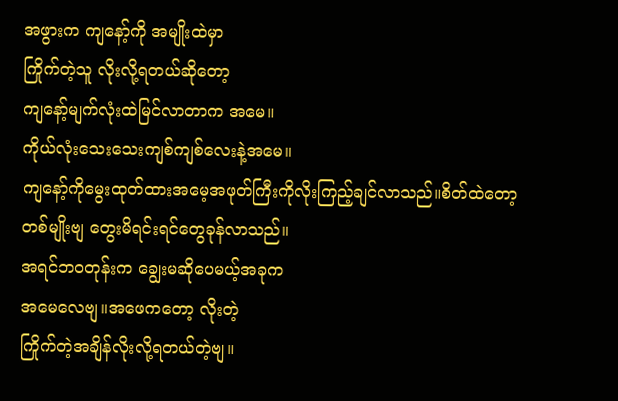အဖွားက ကျနော့်ကို အမျိုးထဲမှာ
ကြိုက်တဲ့သူ လိုးလို့ရတယ်ဆိုတော့
ကျနော့်မျက်လုံးထဲမြင်လာတာက အမေ။
ကိုယ်လုံးသေးသေးကျစ်ကျစ်လေးနဲ့အမေ။
ကျနော့်ကိုမွေးထုတ်ထားအမေ့အဖုတ်ကြီးကိုလိုးကြည့်ချင်လာသည်။စိတ်ထဲတော့
တစ်မျိုးဗျ တွေးမိရင်းရင်တွေခုန်လာသည်။
အရင်ဘဝတုန်းက ချွေးမဆိုပေမယ့်အခုက
အမေလေဗျ။အဖေကတော့ လိုးတဲ့
ကြိုက်တဲ့အချိန်လိုးလို့ရတယ်တဲ့ဗျ။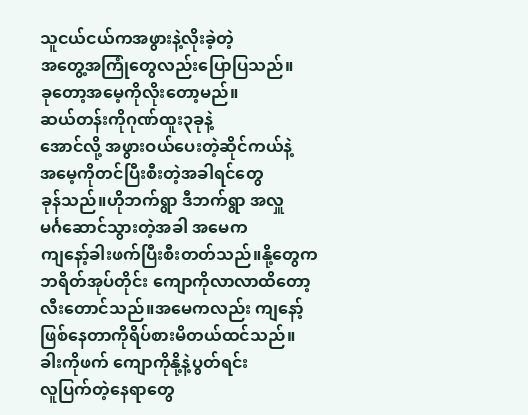သူငယ်ငယ်ကအဖွားနဲ့လိုးခဲ့တဲ့
အတွေ့အကြုံတွေလည်းပြောပြသည်။
ခုတော့အမေ့ကိုလိုးတော့မည်။
ဆယ်တန်းကိုဂုဏ်ထူး၃ခုနဲ့
အောင်လို့ အဖွားဝယ်ပေးတဲ့ဆိုင်ကယ်နဲ့
အမေ့ကိုတင်ပြီးစီးတဲ့အခါရင်တွေ
ခုန်သည်။ဟိုဘက်ရွာ ဒီဘက်ရွာ အလှူ
မင်္ဂဆောင်သွားတဲ့အခါ အမေက
ကျနော့်ခါးဖက်ပြီးစီးတတ်သည်။နို့တွေက
ဘရိတ်အုပ်တိုင်း ကျောကိုလာလာထိတော့
လီးတောင်သည်။အမေကလည်း ကျနော့်
ဖြစ်နေတာကိုရိပ်စားမိတယ်ထင်သည်။
ခါးကိုဖက် ကျောကိုနို့နဲ့ပွတ်ရင်း
လူပြက်တဲ့နေရာတွေ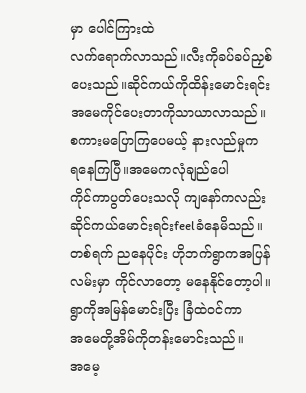မှာ ပေါင်ကြားထဲ
လက်ရောက်လာသည်။လီးကိုခပ်ခပ်ညှစ်
ပေးသည်။ဆိုင်ကယ်ကိုထိန်းမောင်းရင်း
အမေကိုင်ပေးတာကိုသာယာလာသည်။
စကားမပြောကြပေမယ့် နားလည်မှုက
ရနေကြပြီ။အမေကလုံချည်ပေါ
ကိုင်ကာပွတ်ပေးသလို ကျနော်ကလည်း
ဆိုင်ကယ်မောင်းရင်းfeelခံနေမိသည်။
တစ်ရက် ညနေပိုင်း ဟိုဘက်ရွာကအပြန်
လမ်းမှာ ကိုင်လာတော့ မနေနိုင်တော့ပါ။
ရွာကိုအမြန်မောင်းပြီး ခြံထဲဝင်ကာ
အမေတို့အိမ်ကိုတန်းမောင်းသည်။
အမေ့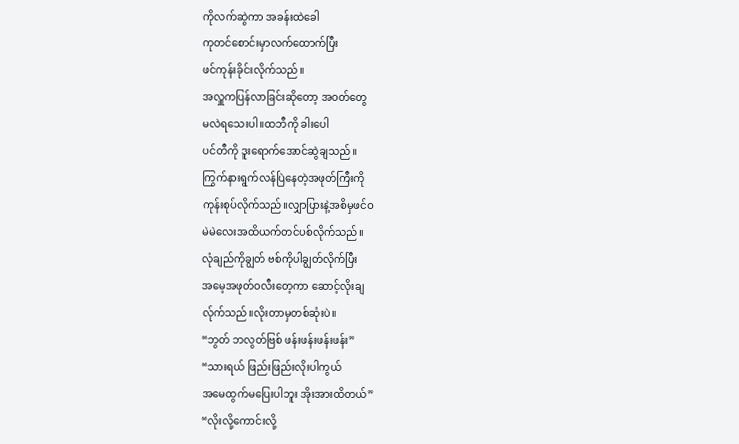ကိုလက်ဆွဲကာ အခန်းထဲခေါ
ကုတင်စောင်းမှာလက်ထောက်ပြီး
ဖင်ကုန်းခိုင်းလိုက်သည်။
အလှူကပြန်လာခြင်းဆိုတော့ အဝတ်တွေ
မလဲရသေးပါ။ထဘီကို ခါးပေါ
ပင်တီကို ဒူးရောက်အောင်ဆွဲချသည်။
ကြွက်နားရွက်လန်ပြဲနေတဲ့အဖုတ်ကြီးကို
ကုန်းစုပ်လိုက်သည်။လျှာပြားနဲ့အစိမှဖင်ဝ
မဲမဲလေးအထိယက်တင်ပစ်လိုက်သည်။
လုံချည်ကိုချွတ် ဗစ်ကိုပါချွတ်လိုက်ပြီး
အမေ့အဖုတ်ဝလီးတေ့ကာ ဆောင့်လိုးချ
လ်ုက်သည်။လိုးတာမှတစ်ဆုံးပဲ။
“ဘွတ် ဘလွတ်ဗြစ် ဖန်းဖန်းဖန်းဖန်း”
“သားရယ် ဖြည်းဖြည်းလိုးပါကွယ်
အမေထွက်မပြေးပါဘူး အိုးအားထိတယ်”
“လိုးလို့ကောင်းလို့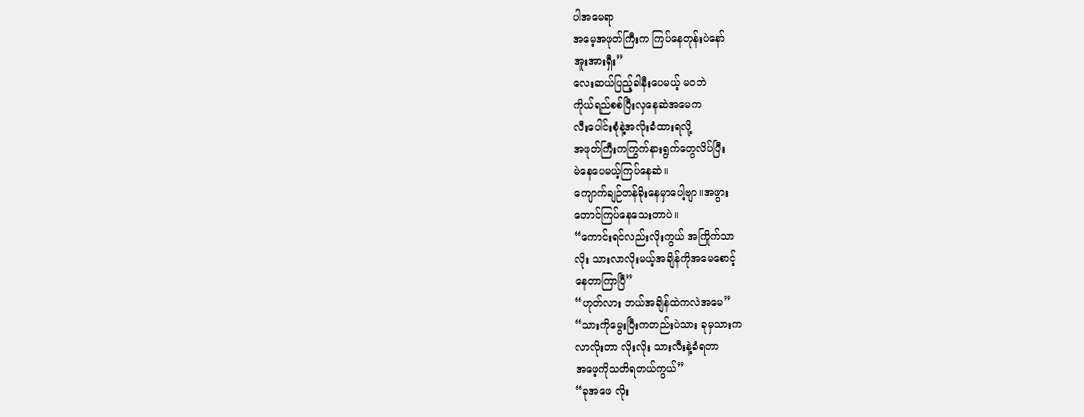ပါအမေရာ
အမေ့အဖုတ်ကြီးက ကြပ်နေတုန်းပဲနော်
အူးအားရှီး”
လေးဆယ်ပြည့်ခါနီးပေမယ့် မဝဘဲ
ကိုယ်ရည်စစ်ပြီးလှနေဆဲအမေက
လီးပေါင်းစုံနဲ့အလိုးခံထားရလို့
အဖုတ်ကြီးကကြွက်နားရွက်တွေလိပ်ပြီး
မဲနေပေမယ့်ကြပ်နေဆဲ။
ကျောက်ချဉ်တန်ခိုးနေမှာပေါ့ဗျာ။အဖွား
တောင်ကြပ်နေသေးတာပဲ။
“ကောင်းရင်လည်းလိုးကွယ် အကြိုက်သာ
လိုး သားလာလိုးမယ့်အချိန်ကိုအမေစောင့်
နေတာကြာပြီ”
“ဟုတ်လား ဘယ်အချိန်ထဲကလဲအမေ”
“သားကိုမွေးပြီးကတည်းပဲသား ခုမှသားက
လာလိုးတာ လိုးလိုး သားလီးနဲ့ခံရတာ
အဖေ့ကိုသတိရတယ်ကွယ်”
“ခုအဖေ လိုး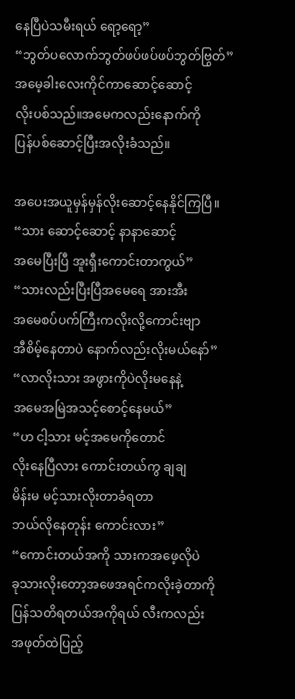နေပြီပဲသမီးရယ် ရော့ရော့”
“ဘွတ်ပလောက်ဘွတ်ဖပ်ဖပ်ဖပ်ဘွတ်ဗြွတ်”
အမေ့ခါးလေးကိုင်ကာဆောင့်ဆောင့်
လိုးပစ်သည်။အမေကလည်းနောက်ကို
ပြန်ပစ်ဆောင့်ပြီးအလိုးခံသည်။

အပေးအယူမှန်မှန်လိုးဆောင့်နေနိုင်ကြပြီ။
“သား ဆောင့်ဆောင့် နာနာဆောင့်
အမေပြီးပြီ အူးရှီးကောင်းတာကွယ်”
“သားလည်းပြီးပြီအမေရေ အားအီး
အမေစပ်ပက်ကြီးကလိုးလို့ကောင်းဗျာ
အီစိမ့်နေတာပဲ နောက်လည်းလိုးမယ်နော်”
“လာလိုးသား အဖွားကိုပဲလိုးမနေနဲ့
အမေအမြဲအသင့်စောင့်နေမယ်”
“ဟ ငါ့သား မင့်အမေကိုတောင်
လိုးနေပြီလား ကောင်းတယ်ကွ ချချ
မိန်းမ မင့်သားလိုးတာခံရတာ
ဘယ်လိုနေတုန်း ကောင်းလား”
“ကောင်းတယ်အကို သားကအဖေ့လိုပဲ
ခုသားလိုးတော့အဖေအရင်ကလိုးခဲ့တာကို
ပြန်သတိရတယ်အကိုရယ် လီးကလည်း
အဖုတ်ထဲပြည့်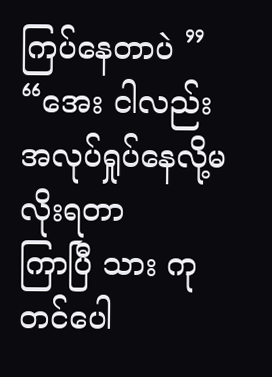ကြပ်နေတာပဲ ”
“အေး ငါလည်း အလုပ်ရှုပ်နေလို့မလိုးရတာ
ကြာပြီ သား ကုတင်ပေါ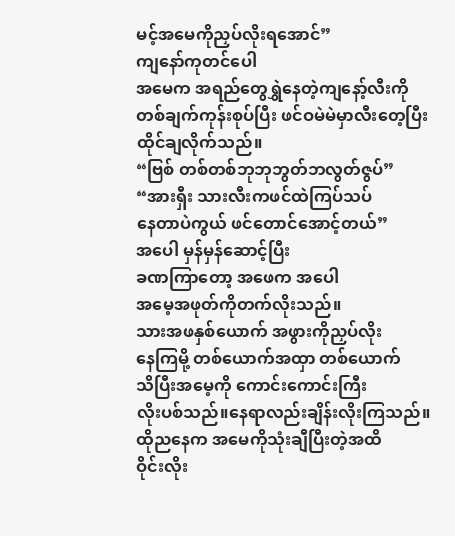မင့်အမေကိုညှပ်လိုးရအောင်”
ကျနော်ကုတင်ပေါ
အမေက အရည်တွေရွှဲနေတဲ့ကျနော့်လီးကို
တစ်ချက်ကုန်းစုပ်ပြီး ဖင်ဝမဲမဲမှာလီးတေ့ပြီး
ထိုင်ချလိုက်သည်။
“ဗြစ် တစ်တစ်ဘုဘုဘွတ်ဘလွတ်ဇွပ်”
“အားရှီး သားလီးကဖင်ထဲကြပ်သပ်
နေတာပဲကွယ် ဖင်တောင်အောင့်တယ်”
အပေါ မှန်မှန်ဆောင့်ပြီး
ခဏကြာတော့ အဖေက အပေါ
အမေ့အဖုတ်ကိုတက်လိုးသည်။
သားအဖနှစ်ယောက် အဖွားကိုညှပ်လိုး
နေကြမို့ တစ်ယောက်အထှာ တစ်ယောက်
သိပြီးအမေ့ကို ကောင်းကောင်းကြီး
လိုးပစ်သည်။နေရာလည်းချိန်းလိုးကြသည်။
ထိုညနေက အမေကိုသုံးချီပြီးတဲ့အထိ
ဝိုင်းလိုး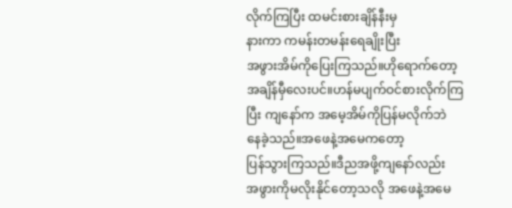လိုက်ကြပြီး ထမင်းစားချိန်နီးမှ
နားကာ ကမန်းတမန်းရေချိုးပြီး
အဖွားအိမ်ကိုပြေးကြသည်။ဟိုရောက်တော့
အချိန်မှီလေးပင်။ဟန်မပျက်ဝင်စားလိုက်ကြ
ပြီး ကျနော်က အမေ့အိမ်ကိုပြန်မလိုက်ဘဲ
နေခဲ့သည်။အဖေနဲ့အမေကတော့
ပြန်သွားကြသည်။ဒီညအဖို့ကျနော်လည်း
အဖွားကိုမလိုးနိုင်တော့သလို အဖေနဲ့အမေ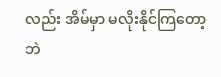လည်း အိမ်မှာ မလိုးနိုင်ကြတော့ဘဲ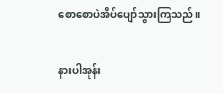စောစောပဲအိပ်ပျော်သွားကြသည်။

နားပါအုန်း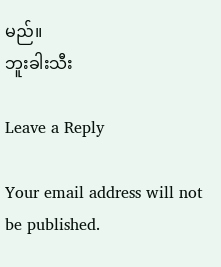မည်။
ဘူးခါးသီး

Leave a Reply

Your email address will not be published.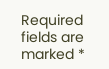Required fields are marked *